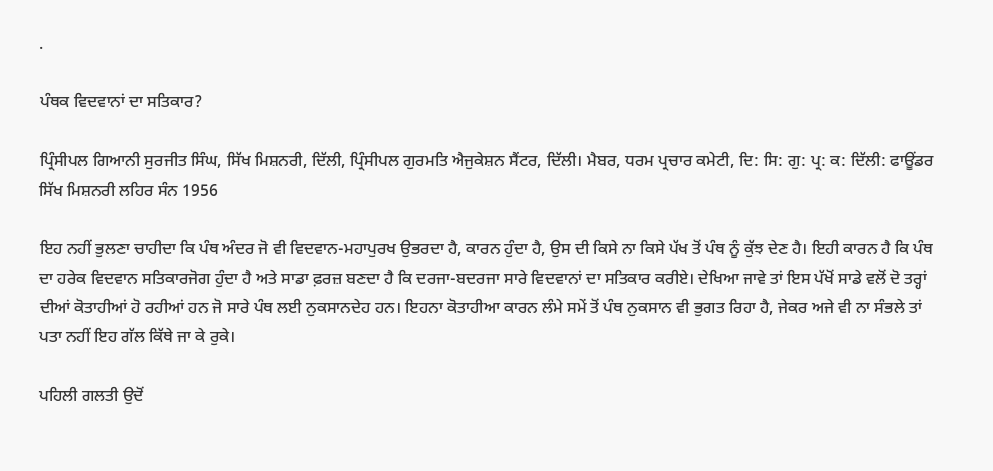.

ਪੰਥਕ ਵਿਦਵਾਨਾਂ ਦਾ ਸਤਿਕਾਰ?

ਪ੍ਰਿੰਸੀਪਲ ਗਿਆਨੀ ਸੁਰਜੀਤ ਸਿੰਘ, ਸਿੱਖ ਮਿਸ਼ਨਰੀ, ਦਿੱਲੀ, ਪ੍ਰਿੰਸੀਪਲ ਗੁਰਮਤਿ ਐਜੁਕੇਸ਼ਨ ਸੈਂਟਰ, ਦਿੱਲੀ। ਮੈਬਰ, ਧਰਮ ਪ੍ਰਚਾਰ ਕਮੇਟੀ, ਦਿ: ਸਿ: ਗੁ: ਪ੍ਰ: ਕ: ਦਿੱਲੀ: ਫਾਊਂਡਰ ਸਿੱਖ ਮਿਸ਼ਨਰੀ ਲਹਿਰ ਸੰਨ 1956

ਇਹ ਨਹੀਂ ਭੁਲਣਾ ਚਾਹੀਦਾ ਕਿ ਪੰਥ ਅੰਦਰ ਜੋ ਵੀ ਵਿਦਵਾਨ-ਮਹਾਪੁਰਖ ਉਭਰਦਾ ਹੈ, ਕਾਰਨ ਹੁੰਦਾ ਹੈ, ਉਸ ਦੀ ਕਿਸੇ ਨਾ ਕਿਸੇ ਪੱਖ ਤੋਂ ਪੰਥ ਨੂੰ ਕੁੱਝ ਦੇਣ ਹੈ। ਇਹੀ ਕਾਰਨ ਹੈ ਕਿ ਪੰਥ ਦਾ ਹਰੇਕ ਵਿਦਵਾਨ ਸਤਿਕਾਰਜੋਗ ਹੁੰਦਾ ਹੈ ਅਤੇ ਸਾਡਾ ਫ਼ਰਜ਼ ਬਣਦਾ ਹੈ ਕਿ ਦਰਜਾ-ਬਦਰਜਾ ਸਾਰੇ ਵਿਦਵਾਨਾਂ ਦਾ ਸਤਿਕਾਰ ਕਰੀਏ। ਦੇਖਿਆ ਜਾਵੇ ਤਾਂ ਇਸ ਪੱਖੋਂ ਸਾਡੇ ਵਲੋਂ ਦੋ ਤਰ੍ਹਾਂ ਦੀਆਂ ਕੋਤਾਹੀਆਂ ਹੋ ਰਹੀਆਂ ਹਨ ਜੋ ਸਾਰੇ ਪੰਥ ਲਈ ਨੁਕਸਾਨਦੇਹ ਹਨ। ਇਹਨਾ ਕੋਤਾਹੀਆ ਕਾਰਨ ਲੰਮੇ ਸਮੇਂ ਤੋਂ ਪੰਥ ਨੁਕਸਾਨ ਵੀ ਭੁਗਤ ਰਿਹਾ ਹੈ, ਜੇਕਰ ਅਜੇ ਵੀ ਨਾ ਸੰਭਲੇ ਤਾਂ ਪਤਾ ਨਹੀਂ ਇਹ ਗੱਲ ਕਿੱਥੇ ਜਾ ਕੇ ਰੁਕੇ।

ਪਹਿਲੀ ਗਲਤੀ ਉਦੋਂ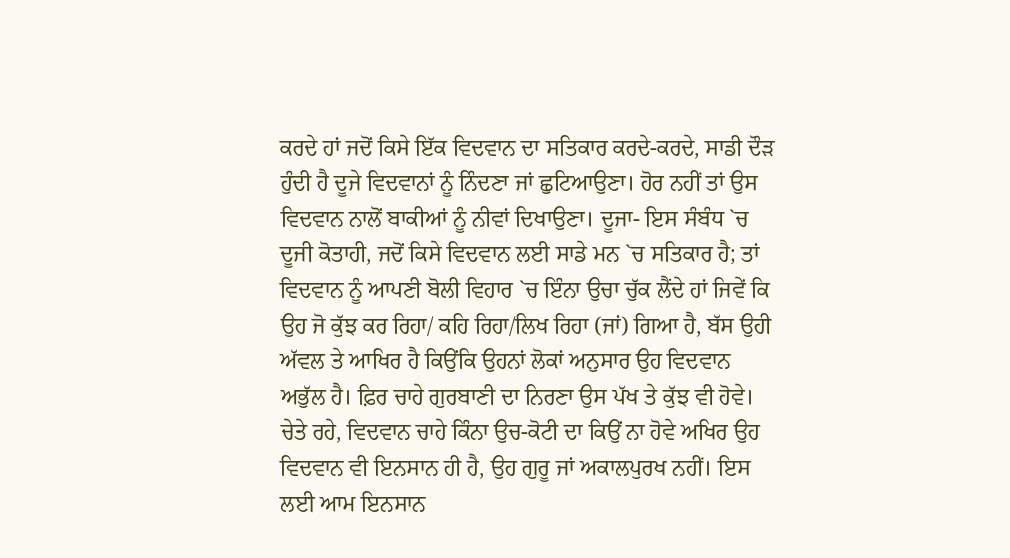ਕਰਦੇ ਹਾਂ ਜਦੋਂ ਕਿਸੇ ਇੱਕ ਵਿਦਵਾਨ ਦਾ ਸਤਿਕਾਰ ਕਰਦੇ-ਕਰਦੇ, ਸਾਡੀ ਦੌੜ ਹੁੰਦੀ ਹੈ ਦੂਜੇ ਵਿਦਵਾਨਾਂ ਨੂੰ ਨਿੰਦਣਾ ਜਾਂ ਛੁਟਿਆਉਣਾ। ਹੋਰ ਨਹੀਂ ਤਾਂ ਉਸ ਵਿਦਵਾਨ ਨਾਲੋਂ ਬਾਕੀਆਂ ਨੂੰ ਨੀਵਾਂ ਦਿਖਾਉਣਾ। ਦੂਜਾ- ਇਸ ਸੰਬੰਧ `ਚ ਦੂਜੀ ਕੋਤਾਹੀ, ਜਦੋਂ ਕਿਸੇ ਵਿਦਵਾਨ ਲਈ ਸਾਡੇ ਮਨ `ਚ ਸਤਿਕਾਰ ਹੈ; ਤਾਂ ਵਿਦਵਾਨ ਨੂੰ ਆਪਣੀ ਬੋਲੀ ਵਿਹਾਰ `ਚ ਇੰਨਾ ਉਚਾ ਚੁੱਕ ਲੈਂਦੇ ਹਾਂ ਜਿਵੇਂ ਕਿ ਉਹ ਜੋ ਕੁੱਝ ਕਰ ਰਿਹਾ/ ਕਹਿ ਰਿਹਾ/ਲਿਖ ਰਿਹਾ (ਜਾਂ) ਗਿਆ ਹੈ, ਬੱਸ ਉਹੀ ਅੱਵਲ ਤੇ ਆਖਿਰ ਹੈ ਕਿਉਂਕਿ ਉਹਨਾਂ ਲੋਕਾਂ ਅਨੁਸਾਰ ਉਹ ਵਿਦਵਾਨ ਅਭੁੱਲ ਹੈ। ਫ਼ਿਰ ਚਾਹੇ ਗੁਰਬਾਣੀ ਦਾ ਨਿਰਣਾ ਉਸ ਪੱਖ ਤੇ ਕੁੱਝ ਵੀ ਹੋਵੇ। ਚੇਤੇ ਰਹੇ, ਵਿਦਵਾਨ ਚਾਹੇ ਕਿੰਨਾ ਉਚ-ਕੋਟੀ ਦਾ ਕਿਉਂ ਨਾ ਹੋਵੇ ਅਖਿਰ ਉਹ ਵਿਦਵਾਨ ਵੀ ਇਨਸਾਨ ਹੀ ਹੈ, ਉਹ ਗੁਰੂ ਜਾਂ ਅਕਾਲਪੁਰਖ ਨਹੀਂ। ਇਸ ਲਈ ਆਮ ਇਨਸਾਨ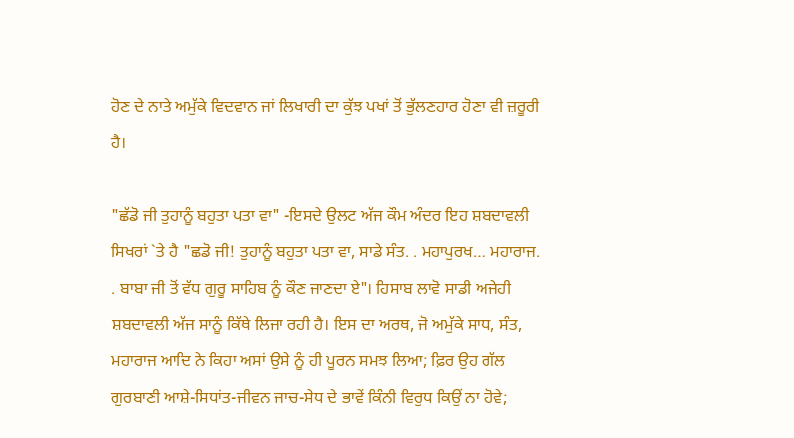ਹੋਣ ਦੇ ਨਾਤੇ ਅਮੁੱਕੇ ਵਿਦਵਾਨ ਜਾਂ ਲਿਖਾਰੀ ਦਾ ਕੁੱਝ ਪਖਾਂ ਤੋਂ ਭੁੱਲਣਹਾਰ ਹੋਣਾ ਵੀ ਜ਼ਰੂਰੀ ਹੈ।

"ਛੱਡੋ ਜੀ ਤੁਹਾਨੂੰ ਬਹੁਤਾ ਪਤਾ ਵਾ" -ਇਸਦੇ ਉਲਟ ਅੱਜ ਕੌਮ ਅੰਦਰ ਇਹ ਸ਼ਬਦਾਵਲੀ ਸਿਖਰਾਂ `ਤੇ ਹੈ "ਛਡੋ ਜੀ! ਤੁਹਾਨੂੰ ਬਹੁਤਾ ਪਤਾ ਵਾ, ਸਾਡੇ ਸੰਤ. . ਮਹਾਪੁਰਖ… ਮਹਾਰਾਜ. . ਬਾਬਾ ਜੀ ਤੋਂ ਵੱਧ ਗੁਰੂ ਸਾਹਿਬ ਨੂੰ ਕੌਣ ਜਾਣਦਾ ਏ"। ਹਿਸਾਬ ਲਾਵੋ ਸਾਡੀ ਅਜੇਹੀ ਸ਼ਬਦਾਵਲੀ ਅੱਜ ਸਾਨੂੰ ਕਿੱਥੇ ਲਿਜਾ ਰਹੀ ਹੈ। ਇਸ ਦਾ ਅਰਥ, ਜੋ ਅਮੁੱਕੇ ਸਾਧ, ਸੰਤ, ਮਹਾਰਾਜ ਆਦਿ ਨੇ ਕਿਹਾ ਅਸਾਂ ਉਸੇ ਨੂੰ ਹੀ ਪੂਰਨ ਸਮਝ ਲਿਆ; ਫ਼ਿਰ ਉਹ ਗੱਲ ਗੁਰਬਾਣੀ ਆਸ਼ੇ-ਸਿਧਾਂਤ-ਜੀਵਨ ਜਾਚ-ਸੇਧ ਦੇ ਭਾਵੇਂ ਕਿੰਨੀ ਵਿਰੁਧ ਕਿਉਂ ਨਾ ਹੋਵੇ;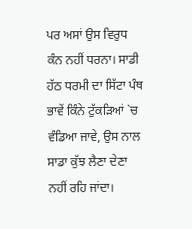ਪਰ ਅਸਾਂ ਉਸ ਵਿਰੁਧ ਕੰਨ ਨਹੀਂ ਧਰਨਾ। ਸਾਡੀ ਹੱਠ ਧਰਮੀ ਦਾ ਸਿੱਟਾ ਪੰਥ ਭਾਵੇਂ ਕਿੰਨੇ ਟੁੱਕੜਿਆਂ `ਚ ਵੰਡਿਆ ਜਾਵੇ, ਉਸ ਨਾਲ ਸਾਡਾ ਕੁੱਝ ਲੈਣਾ ਦੇਣਾ ਨਹੀਂ ਰਹਿ ਜਾਂਦਾ।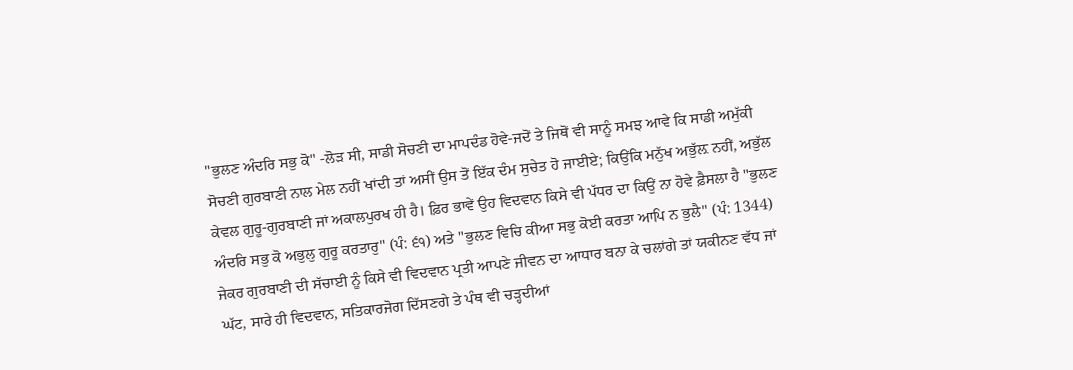"ਭੁਲਣ ਅੰਦਰਿ ਸਭੁ ਕੋ" -ਲੋੜ ਸੀ, ਸਾਡੀ ਸੋਚਣੀ ਦਾ ਮਾਪਦੰਡ ਹੋਵੇ-ਜਦੋਂ ਤੇ ਜਿਥੋਂ ਵੀ ਸਾਨੂੰ ਸਮਝ ਆਵੇ ਕਿ ਸਾਡੀ ਅਮੁੱਕੀ ਸੋਚਣੀ ਗੁਰਬਾਣੀ ਨਾਲ ਮੇਲ ਨਹੀਂ ਖਾਂਦੀ ਤਾਂ ਅਸੀਂ ਉਸ ਤੋਂ ਇੱਕ ਦੰਮ ਸੁਚੇਤ ਹੋ ਜਾਈਏ; ਕਿਉਂਕਿ ਮਨੁੱਖ ਅਭੁੱਲ਼ ਨਹੀਂ, ਅਭੁੱਲ ਕੇਵਲ ਗੁਰੂ-ਗੁਰਬਾਣੀ ਜਾਂ ਅਕਾਲਪੁਰਖ ਹੀ ਹੈ। ਫ਼ਿਰ ਭਾਵੇਂ ਉਹ ਵਿਦਵਾਨ ਕਿਸੇ ਵੀ ਪੱਧਰ ਦਾ ਕਿਉਂ ਨਾ ਹੋਵੇ ਫ਼ੈਸਲਾ ਹੈ "ਭੁਲਣ ਅੰਦਰਿ ਸਭੁ ਕੋ ਅਭੁਲੁ ਗੁਰੂ ਕਰਤਾਰੁ" (ਪੰ: ੬੧) ਅਤੇ "ਭੁਲਣ ਵਿਚਿ ਕੀਆ ਸਭੁ ਕੋਈ ਕਰਤਾ ਆਪਿ ਨ ਭੁਲੈ" (ਪੰ: 1344) ਜੇਕਰ ਗੁਰਬਾਣੀ ਦੀ ਸੱਚਾਈ ਨੂੰ ਕਿਸੇ ਵੀ ਵਿਦਵਾਨ ਪ੍ਰਤੀ ਆਪਣੇ ਜੀਵਨ ਦਾ ਆਧਾਰ ਬਨਾ ਕੇ ਚਲਾਂਗੇ ਤਾਂ ਯਕੀਨਣ ਵੱਧ ਜਾਂ ਘੱਟ, ਸਾਰੇ ਹੀ ਵਿਦਵਾਨ, ਸਤਿਕਾਰਜੋਗ ਦਿੱਸਣਗੇ ਤੇ ਪੰਥ ਵੀ ਚੜ੍ਹਦੀਆਂ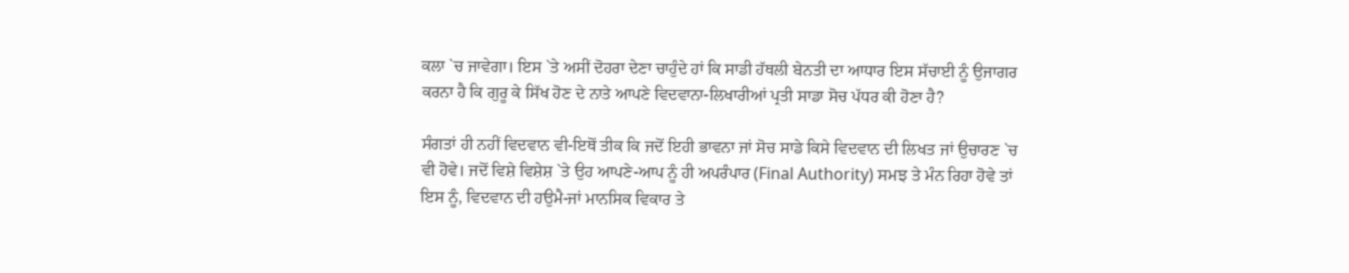ਕਲਾ `ਚ ਜਾਵੇਗਾ। ਇਸ `ਤੇ ਅਸੀਂ ਦੋਹਰਾ ਦੇਣਾ ਚਾਹੁੰਦੇ ਹਾਂ ਕਿ ਸਾਡੀ ਹੱਥਲੀ ਬੇਨਤੀ ਦਾ ਆਧਾਰ ਇਸ ਸੱਚਾਈ ਨੂੰ ਉਜਾਗਰ ਕਰਨਾ ਹੈ ਕਿ ਗੁਰੂ ਕੇ ਸਿੱਖ ਹੋਣ ਦੇ ਨਾਤੇ ਆਪਣੇ ਵਿਦਵਾਨਾ-ਲਿਖਾਰੀਆਂ ਪ੍ਰਤੀ ਸਾਡਾ ਸੋਚ ਪੱਧਰ ਕੀ ਹੋਣਾ ਹੈ?

ਸੰਗਤਾਂ ਹੀ ਨਹੀਂ ਵਿਦਵਾਨ ਵੀ-ਇਥੋਂ ਤੀਕ ਕਿ ਜਦੋਂ ਇਹੀ ਭਾਵਨਾ ਜਾਂ ਸੋਚ ਸਾਡੇ ਕਿਸੇ ਵਿਦਵਾਨ ਦੀ ਲਿਖਤ ਜਾਂ ਉਚਾਰਣ `ਚ ਵੀ ਹੋਵੇ। ਜਦੋਂ ਵਿਸ਼ੇ ਵਿਸ਼ੇਸ਼ `ਤੇ ਉਹ ਆਪਣੇ-ਆਪ ਨੂੰ ਹੀ ਅਪਰੰਪਾਰ (Final Authority) ਸਮਝ ਤੇ ਮੰਨ ਰਿਹਾ ਹੋਵੇ ਤਾਂ ਇਸ ਨੂੰ, ਵਿਦਵਾਨ ਦੀ ਹਉਮੈ-ਜਾਂ ਮਾਨਸਿਕ ਵਿਕਾਰ ਤੇ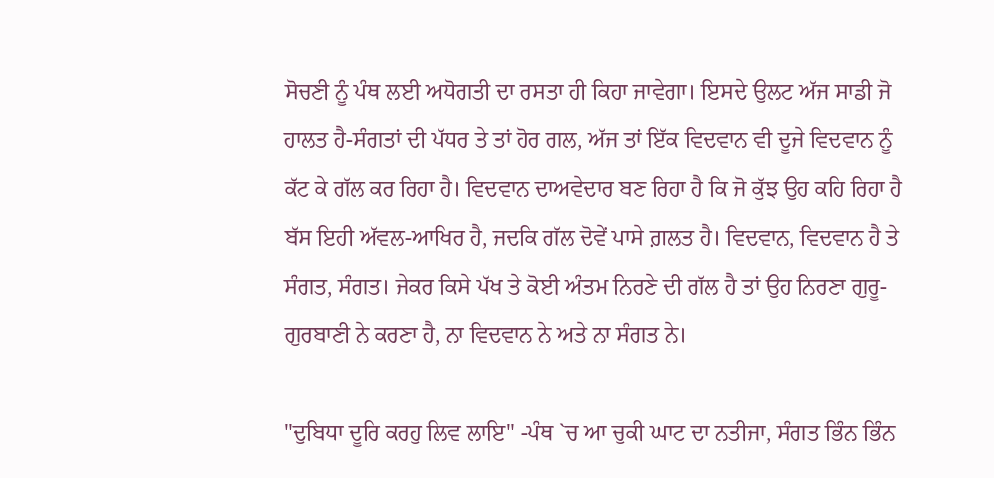ਸੋਚਣੀ ਨੂੰ ਪੰਥ ਲਈ ਅਧੋਗਤੀ ਦਾ ਰਸਤਾ ਹੀ ਕਿਹਾ ਜਾਵੇਗਾ। ਇਸਦੇ ਉਲਟ ਅੱਜ ਸਾਡੀ ਜੋ ਹਾਲਤ ਹੈ-ਸੰਗਤਾਂ ਦੀ ਪੱਧਰ ਤੇ ਤਾਂ ਹੋਰ ਗਲ, ਅੱਜ ਤਾਂ ਇੱਕ ਵਿਦਵਾਨ ਵੀ ਦੂਜੇ ਵਿਦਵਾਨ ਨੂੰ ਕੱਟ ਕੇ ਗੱਲ ਕਰ ਰਿਹਾ ਹੈ। ਵਿਦਵਾਨ ਦਾਅਵੇਦਾਰ ਬਣ ਰਿਹਾ ਹੈ ਕਿ ਜੋ ਕੁੱਝ ਉਹ ਕਹਿ ਰਿਹਾ ਹੈ ਬੱਸ ਇਹੀ ਅੱਵਲ-ਆਖਿਰ ਹੈ, ਜਦਕਿ ਗੱਲ ਦੋਵੇਂ ਪਾਸੇ ਗ਼ਲਤ ਹੈ। ਵਿਦਵਾਨ, ਵਿਦਵਾਨ ਹੈ ਤੇ ਸੰਗਤ, ਸੰਗਤ। ਜੇਕਰ ਕਿਸੇ ਪੱਖ ਤੇ ਕੋਈ ਅੰਤਮ ਨਿਰਣੇ ਦੀ ਗੱਲ ਹੈ ਤਾਂ ਉਹ ਨਿਰਣਾ ਗੁਰੂ-ਗੁਰਬਾਣੀ ਨੇ ਕਰਣਾ ਹੈ, ਨਾ ਵਿਦਵਾਨ ਨੇ ਅਤੇ ਨਾ ਸੰਗਤ ਨੇ।

"ਦੁਬਿਧਾ ਦੂਰਿ ਕਰਹੁ ਲਿਵ ਲਾਇ" -ਪੰਥ `ਚ ਆ ਚੁਕੀ ਘਾਟ ਦਾ ਨਤੀਜਾ, ਸੰਗਤ ਭਿੰਨ ਭਿੰਨ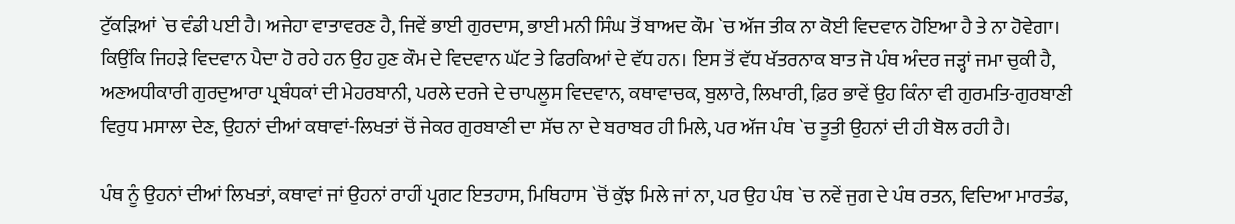ਟੁੱਕੜਿਆਂ `ਚ ਵੰਡੀ ਪਈ ਹੈ। ਅਜੇਹਾ ਵਾਤਾਵਰਣ ਹੈ, ਜਿਵੇਂ ਭਾਈ ਗੁਰਦਾਸ, ਭਾਈ ਮਨੀ ਸਿੰਘ ਤੋਂ ਬਾਅਦ ਕੌਮ `ਚ ਅੱਜ ਤੀਕ ਨਾ ਕੋਈ ਵਿਦਵਾਨ ਹੋਇਆ ਹੈ ਤੇ ਨਾ ਹੋਵੇਗਾ। ਕਿਉਂਕਿ ਜਿਹੜੇ ਵਿਦਵਾਨ ਪੈਦਾ ਹੋ ਰਹੇ ਹਨ ਉਹ ਹੁਣ ਕੌਮ ਦੇ ਵਿਦਵਾਨ ਘੱਟ ਤੇ ਫਿਰਕਿਆਂ ਦੇ ਵੱਧ ਹਨ। ਇਸ ਤੋਂ ਵੱਧ ਖੱਤਰਨਾਕ ਬਾਤ ਜੋ ਪੰਥ ਅੰਦਰ ਜੜ੍ਹਾਂ ਜਮਾ ਚੁਕੀ ਹੈ, ਅਣਅਧੀਕਾਰੀ ਗੁਰਦੁਆਰਾ ਪ੍ਰਬੰਧਕਾਂ ਦੀ ਮੇਹਰਬਾਨੀ, ਪਰਲੇ ਦਰਜੇ ਦੇ ਚਾਪਲੂਸ ਵਿਦਵਾਨ, ਕਥਾਵਾਚਕ, ਬੁਲਾਰੇ, ਲਿਖਾਰੀ, ਫ਼ਿਰ ਭਾਵੇਂ ਉਹ ਕਿੰਨਾ ਵੀ ਗੁਰਮਤਿ-ਗੁਰਬਾਣੀ ਵਿਰੁਧ ਮਸਾਲਾ ਦੇਣ, ਉਹਨਾਂ ਦੀਆਂ ਕਥਾਵਾਂ-ਲਿਖਤਾਂ ਚੋਂ ਜੇਕਰ ਗੁਰਬਾਣੀ ਦਾ ਸੱਚ ਨਾ ਦੇ ਬਰਾਬਰ ਹੀ ਮਿਲੇ, ਪਰ ਅੱਜ ਪੰਥ `ਚ ਤੂਤੀ ਉਹਨਾਂ ਦੀ ਹੀ ਬੋਲ ਰਹੀ ਹੈ।

ਪੰਥ ਨੂੰ ਉਹਨਾਂ ਦੀਆਂ ਲਿਖਤਾਂ, ਕਥਾਵਾਂ ਜਾਂ ਉਹਨਾਂ ਰਾਹੀਂ ਪ੍ਰਗਟ ਇਤਹਾਸ, ਮਿਥਿਹਾਸ `ਚੋਂ ਕੁੱਝ ਮਿਲੇ ਜਾਂ ਨਾ, ਪਰ ਉਹ ਪੰਥ `ਚ ਨਵੇਂ ਜੁਗ ਦੇ ਪੰਥ ਰਤਨ, ਵਿਦਿਆ ਮਾਰਤੰਡ,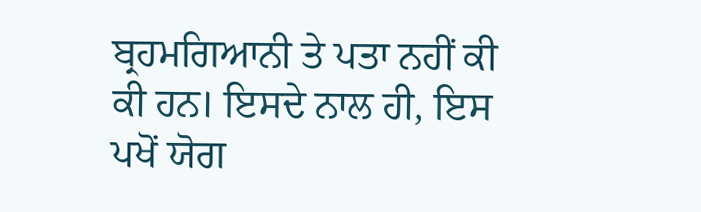ਬ੍ਰਹਮਗਿਆਨੀ ਤੇ ਪਤਾ ਨਹੀਂ ਕੀ ਕੀ ਹਨ। ਇਸਦੇ ਨਾਲ ਹੀ, ਇਸ ਪਖੋਂ ਯੋਗ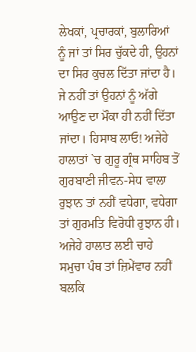ਲੇਖਕਾਂ, ਪ੍ਰਚਾਰਕਾਂ, ਬੁਲਾਰਿਆਂ ਨੂੰ ਜਾਂ ਤਾਂ ਸਿਰ ਚੁੱਕਦੇ ਹੀ, ਉਹਨਾਂ ਦਾ ਸਿਰ ਕੁਚਲ ਦਿੱਤਾ ਜਾਂਦਾ ਹੈ। ਜੇ ਨਹੀਂ ਤਾਂ ਉਹਨਾਂ ਨੂੰ ਅੱਗੇ ਆਉਣ ਦਾ ਮੌਕਾ ਹੀ ਨਹੀਂ ਦਿੱਤਾ ਜਾਂਦਾ। ਹਿਸਾਬ ਲਾਓ! ਅਜੇਹੇ ਹਾਲਾਤਾਂ `ਚ ਗੁਰੂ ਗ੍ਰੰਥ ਸਾਹਿਬ ਤੋਂ ਗੁਰਬਾਣੀ ਜੀਵਨ-ਸੇਧ ਵਾਲਾ ਰੁਝਾਨ ਤਾਂ ਨਹੀਂ ਵਧੇਗਾ, ਵਧੇਗਾ ਤਾਂ ਗੁਰਮਤਿ ਵਿਰੋਧੀ ਰੁਝਾਨ ਹੀ। ਅਜੇਹੇ ਹਾਲਾਤ ਲਈ ਚਾਹੇ ਸਮੁਚਾ ਪੰਥ ਤਾਂ ਜ਼ਿਮੇਂਵਾਰ ਨਹੀਂ ਬਲਕਿ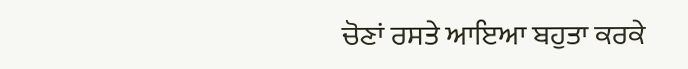ਚੋਣਾਂ ਰਸਤੇ ਆਇਆ ਬਹੁਤਾ ਕਰਕੇ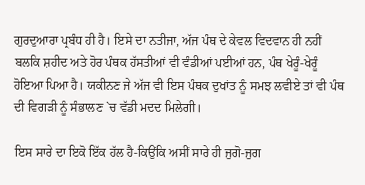ਗੁਰਦੁਆਰਾ ਪ੍ਰਬੰਧ ਹੀ ਹੈ। ਇਸੇ ਦਾ ਨਤੀਜਾ, ਅੱਜ ਪੰਥ ਦੇ ਕੇਵਲ ਵਿਦਵਾਨ ਹੀ ਨਹੀਂ ਬਲਕਿ ਸ਼ਹੀਦ ਅਤੇ ਹੋਰ ਪੰਥਕ ਹੱਸਤੀਆਂ ਵੀ ਵੰਡੀਆਂ ਪਈਆਂ ਹਨ, ਪੰਥ ਖੇਰੂੰ-ਖੇਰੂੰ ਹੋਇਆ ਪਿਆ ਹੈ। ਯਕੀਨਣ ਜੇ ਅੱਜ ਵੀ ਇਸ ਪੰਥਕ ਦੁਖਾਂਤ ਨੂੰ ਸਮਝ ਲਵੀਏ ਤਾਂ ਵੀ ਪੰਥ ਦੀ ਵਿਗੜੀ ਨੂੰ ਸੰਭਾਲਣ `ਚ ਵੱਡੀ ਮਦਦ ਮਿਲੇਗੀ।

ਇਸ ਸਾਰੇ ਦਾ ਇਕੋ ਇੱਕ ਹੱਲ ਹੈ-ਕਿਉਂਕਿ ਅਸੀਂ ਸਾਰੇ ਹੀ ਜੁਗੋ-ਜੁਗ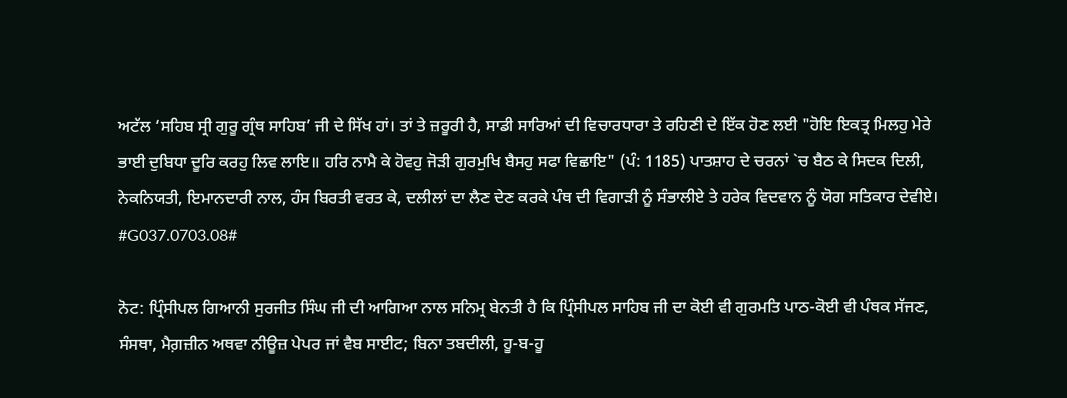ਅਟੱਲ ‘ਸਹਿਬ ਸ੍ਰੀ ਗੁਰੂ ਗ੍ਰੰਥ ਸਾਹਿਬ’ ਜੀ ਦੇ ਸਿੱਖ ਹਾਂ। ਤਾਂ ਤੇ ਜ਼ਰੂਰੀ ਹੈ, ਸਾਡੀ ਸਾਰਿਆਂ ਦੀ ਵਿਚਾਰਧਾਰਾ ਤੇ ਰਹਿਣੀ ਦੇ ਇੱਕ ਹੋਣ ਲਈ "ਹੋਇ ਇਕਤ੍ਰ ਮਿਲਹੁ ਮੇਰੇ ਭਾਈ ਦੁਬਿਧਾ ਦੂਰਿ ਕਰਹੁ ਲਿਵ ਲਾਇ॥ ਹਰਿ ਨਾਮੈ ਕੇ ਹੋਵਹੁ ਜੋੜੀ ਗੁਰਮੁਖਿ ਬੈਸਹੁ ਸਫਾ ਵਿਛਾਇ" (ਪੰ: 1185) ਪਾਤਸ਼ਾਹ ਦੇ ਚਰਨਾਂ `ਚ ਬੈਠ ਕੇ ਸਿਦਕ ਦਿਲੀ, ਨੇਕਨਿਯਤੀ, ਇਮਾਨਦਾਰੀ ਨਾਲ, ਹੰਸ ਬਿਰਤੀ ਵਰਤ ਕੇ, ਦਲੀਲਾਂ ਦਾ ਲੈਣ ਦੇਣ ਕਰਕੇ ਪੰਥ ਦੀ ਵਿਗਾੜੀ ਨੂੰ ਸੰਭਾਲੀਏ ਤੇ ਹਰੇਕ ਵਿਦਵਾਨ ਨੂੰ ਯੋਗ ਸਤਿਕਾਰ ਦੇਵੀਏ। #G037.0703.08#

ਨੋਟ: ਪ੍ਰਿੰਸੀਪਲ ਗਿਆਨੀ ਸੁਰਜੀਤ ਸਿੰਘ ਜੀ ਦੀ ਆਗਿਆ ਨਾਲ ਸਨਿਮ੍ਰ ਬੇਨਤੀ ਹੈ ਕਿ ਪ੍ਰਿੰਸੀਪਲ ਸਾਹਿਬ ਜੀ ਦਾ ਕੋਈ ਵੀ ਗੁਰਮਤਿ ਪਾਠ-ਕੋਈ ਵੀ ਪੰਥਕ ਸੱਜਣ, ਸੰਸਥਾ, ਮੈਗ਼ਜ਼ੀਨ ਅਥਵਾ ਨੀਊਜ਼ ਪੇਪਰ ਜਾਂ ਵੈਬ ਸਾਈਟ; ਬਿਨਾ ਤਬਦੀਲੀ, ਹੂ-ਬ-ਹੂ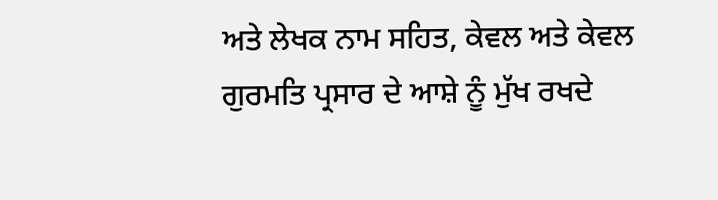ਅਤੇ ਲੇਖਕ ਨਾਮ ਸਹਿਤ, ਕੇਵਲ ਅਤੇ ਕੇਵਲ ਗੁਰਮਤਿ ਪ੍ਰਸਾਰ ਦੇ ਆਸ਼ੇ ਨੂੰ ਮੁੱਖ ਰਖਦੇ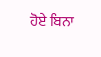ਹੋਏ ਬਿਨਾ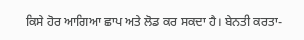ਕਿਸੇ ਹੋਰ ਆਗਿਆ ਛਾਪ ਅਤੇ ਲੋਡ ਕਰ ਸਕਦਾ ਹੈ। ਬੇਨਤੀ ਕਰਤਾ-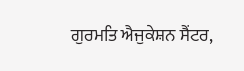ਗੁਰਮਤਿ ਐਜੁਕੇਸ਼ਨ ਸੈਂਟਰ,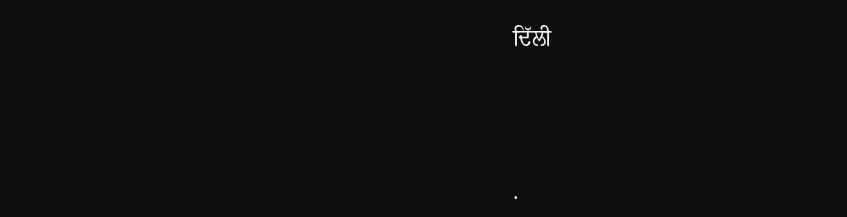ਦਿੱਲੀ




.